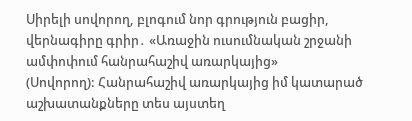Սիրելի սովորող, բլոգում նոր գրություն բացիր, վերնագիրը գրիր․ «Առաջին ուսումնական շրջանի ամփոփում հանրահաշիվ առարկայից»
(Սովորող): Հանրահաշիվ առարկայից իմ կատարած աշխատանքները տես այստեղ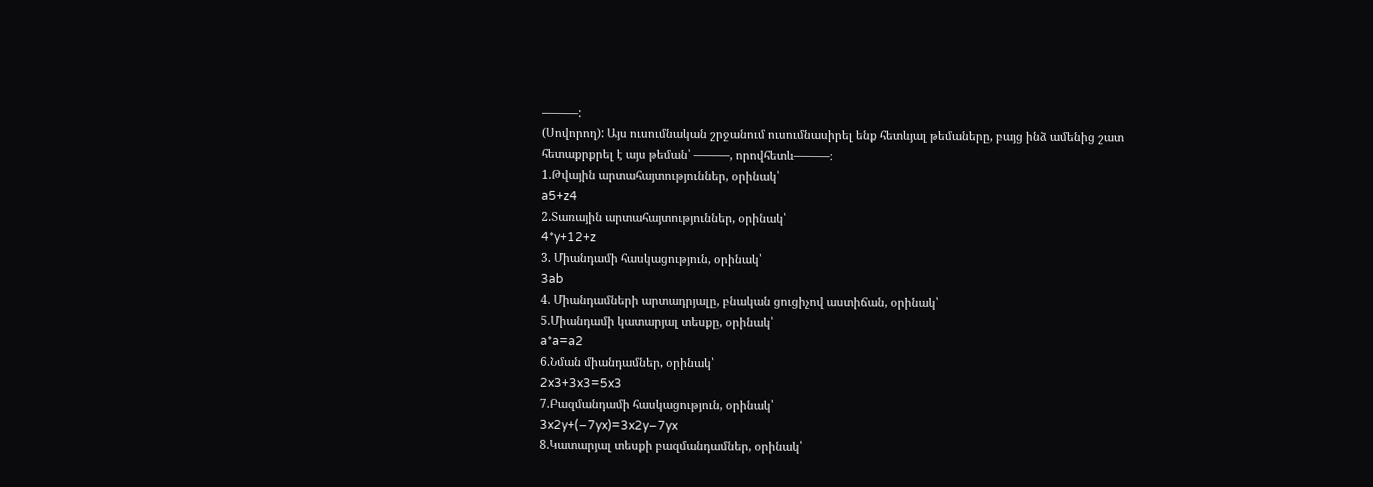———:
(Սովորող): Այս ուսումնական շրջանում ուսումնասիրել ենք հետևյալ թեմաները, բայց ինձ ամենից շատ հետաքրքրել է այս թեման՝ ———, որովհետև———։
1.Թվային արտահայտություններ, օրինակ՝
a5+z4
2.Տառային արտահայտություններ, օրինակ՝
4*y+12+z
3. Միանդամի հասկացություն, օրինակ՝
3ab
4. Միանդամների արտադրյալը, բնական ցուցիչով աստիճան, օրինակ՝
5.Միանդամի կատարյալ տեսքը, օրինակ՝
a*a=a2
6.Նման միանդամներ, օրինակ՝
2x3+3x3=5x3
7.Բազմանդամի հասկացություն, օրինակ՝
3x2y+(−7yx)=3x2y−7yx
8.Կատարյալ տեսքի բազմանդամներ, օրինակ՝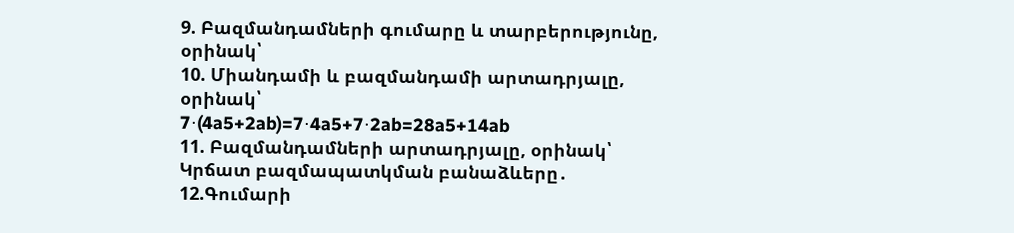9. Բազմանդամների գումարը և տարբերությունը, օրինակ՝
10. Միանդամի և բազմանդամի արտադրյալը, օրինակ՝
7⋅(4a5+2ab)=7⋅4a5+7⋅2ab=28a5+14ab
11. Բազմանդամների արտադրյալը, օրինակ՝
Կրճատ բազմապատկման բանաձևերը․
12.Գումարի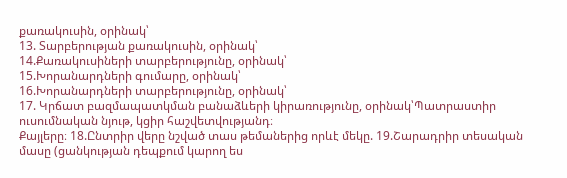քառակուսին, օրինակ՝
13. Տարբերության քառակուսին, օրինակ՝
14.Քառակուսիների տարբերությունը, օրինակ՝
15.Խորանարդների գումարը, օրինակ՝
16.Խորանարդների տարբերությունը, օրինակ՝
17. Կրճատ բազմապատկման բանաձևերի կիրառությունը, օրինակ՝Պատրաստիր ուսումնական նյութ, կցիր հաշվետվությանդ։
Քայլերը։ 18.Ընտրիր վերը նշված տաս թեմաներից որևէ մեկը. 19.Շարադրիր տեսական մասը (ցանկության դեպքում կարող ես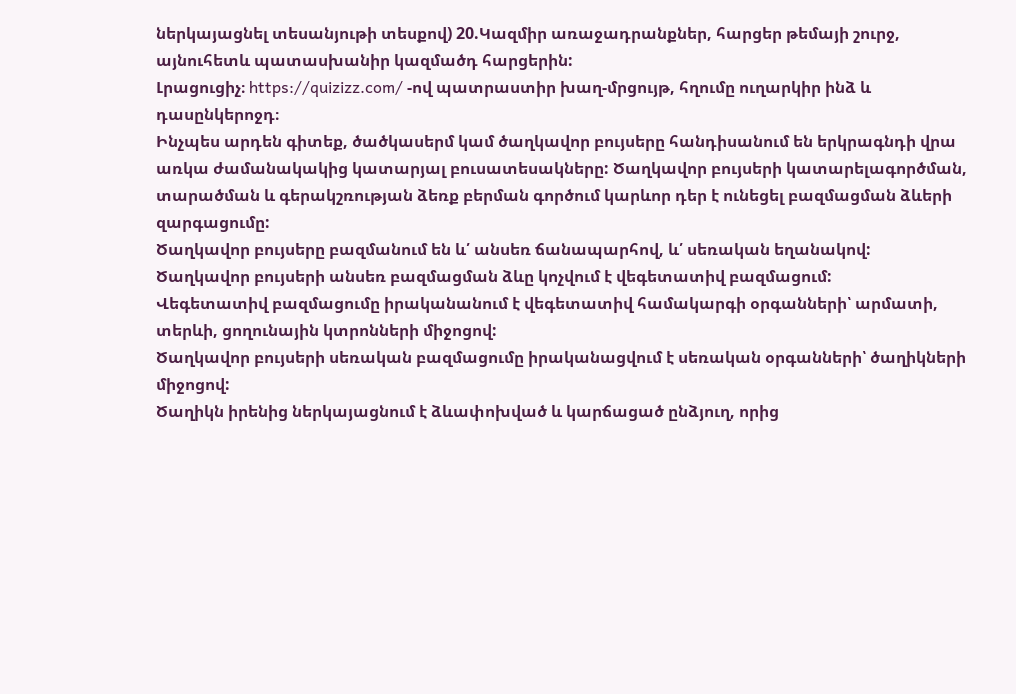ներկայացնել տեսանյութի տեսքով) 20.Կազմիր առաջադրանքներ, հարցեր թեմայի շուրջ, այնուհետև պատասխանիր կազմածդ հարցերին:
Լրացուցիչ։ https://quizizz.com/ -ով պատրաստիր խաղ-մրցույթ, հղումը ուղարկիր ինձ և դասընկերոջդ։
Ինչպես արդեն գիտեք, ծածկասերմ կամ ծաղկավոր բույսերը հանդիսանում են երկրագնդի վրա առկա ժամանակակից կատարյալ բուսատեսակները: Ծաղկավոր բույսերի կատարելագործման, տարածման և գերակշռության ձեռք բերման գործում կարևոր դեր է ունեցել բազմացման ձևերի զարգացումը:
Ծաղկավոր բույսերը բազմանում են և՛ անսեռ ճանապարհով, և՛ սեռական եղանակով:
Ծաղկավոր բույսերի անսեռ բազմացման ձևը կոչվում է վեգետատիվ բազմացում:
Վեգետատիվ բազմացումը իրականանում է վեգետատիվ համակարգի օրգանների՝ արմատի, տերևի, ցողունային կտրոնների միջոցով:
Ծաղկավոր բույսերի սեռական բազմացումը իրականացվում է սեռական օրգանների՝ ծաղիկների միջոցով:
Ծաղիկն իրենից ներկայացնում է ձևափոխված և կարճացած ընձյուղ, որից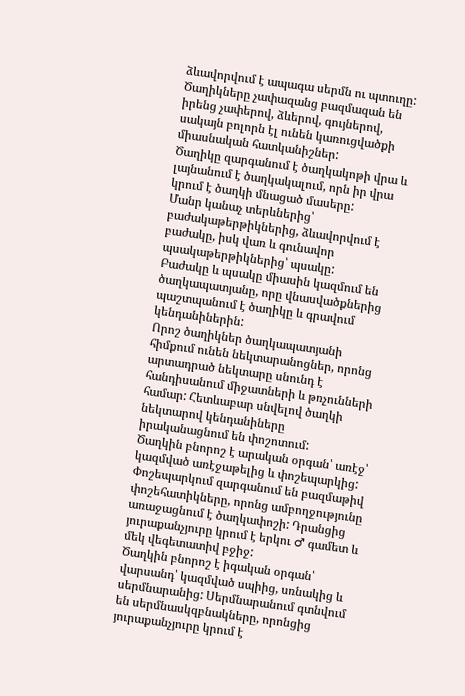ձևավորվում է ապագա սերմն ու պտուղը:
Ծաղիկները չափազանց բազմազան են իրենց չափերով, ձևերով, գույներով, սակայն բոլորն էլ ունեն կառուցվածքի միասնական հատկանիշներ:
Ծաղիկը զարգանում է ծաղկակոթի վրա և լայնանում է ծաղկակալում, որն իր վրա կրում է ծաղկի մնացած մասերը:
Մանր կանաչ տերևներից՝ բաժակաթերթիկներից, ձևավորվում է բաժակը, իսկ վառ և գունավոր պսակաթերթիկներից՝ պսակը:
Բաժակը և պսակը միասին կազմում են ծաղկապատյանը, որը վնասվածքներից պաշտպանում է ծաղիկը և գրավում կենդանիներին:
Որոշ ծաղիկներ ծաղկապատյանի հիմքում ունեն նեկտարանոցներ, որոնց արտադրած նեկտարը սնունդ է հանդիսանում միջատների և թռչունների համար: Հետևաբար սնվելով ծաղկի նեկտարով կենդանիները իրականացնում են փոշոտում:
Ծաղկին բնորոշ է արական օրգան՝ առէջ՝ կազմված առէջաթելից և փոշեպարկից: Փոշեպարկում զարգանում են բազմաթիվ փոշեհատիկները, որոնց ամբողջությունը առաջացնում է ծաղկափոշի: Դրանցից յուրաքանչյուրը կրում է երկու ♂ գամետ և մեկ վեգետատիվ բջիջ:
Ծաղկին բնորոշ է իգական օրգան՝ վարսանդ՝ կազմված սպիից, սռնակից և սերմնարանից: Սերմնարանում գտնվում են սերմնասկզբնակները, որոնցից յուրաքանչյուրը կրում է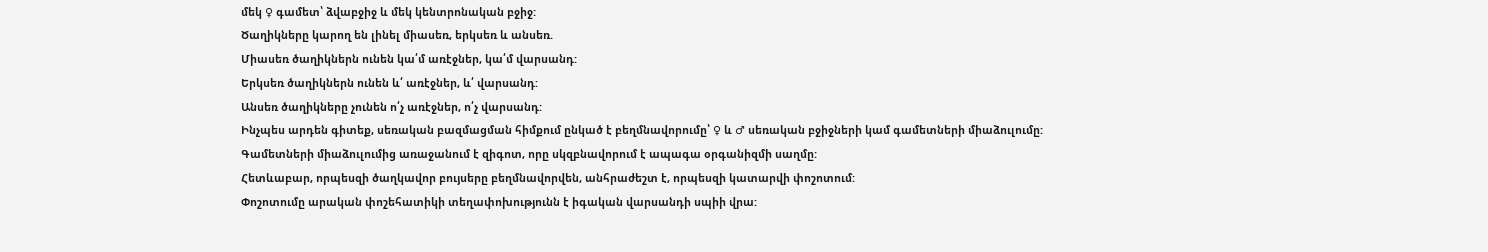մեկ ♀ գամետ՝ ձվաբջիջ և մեկ կենտրոնական բջիջ:
Ծաղիկները կարող են լինել միասեռ, երկսեռ և անսեռ.
Միասեռ ծաղիկներն ունեն կա՛մ առէջներ, կա՛մ վարսանդ:
Երկսեռ ծաղիկներն ունեն և՛ առէջներ, և՛ վարսանդ:
Անսեռ ծաղիկները չունեն ո՛չ առէջներ, ո՛չ վարսանդ:
Ինչպես արդեն գիտեք, սեռական բազմացման հիմքում ընկած է բեղմնավորումը՝ ♀ և ♂ սեռական բջիջների կամ գամետների միաձուլումը:
Գամետների միաձուլումից առաջանում է զիգոտ, որը սկզբնավորում է ապագա օրգանիզմի սաղմը:
Հետևաբար, որպեսզի ծաղկավոր բույսերը բեղմնավորվեն, անհրաժեշտ է, որպեսզի կատարվի փոշոտում:
Փոշոտումը արական փոշեհատիկի տեղափոխությունն է իգական վարսանդի սպիի վրա: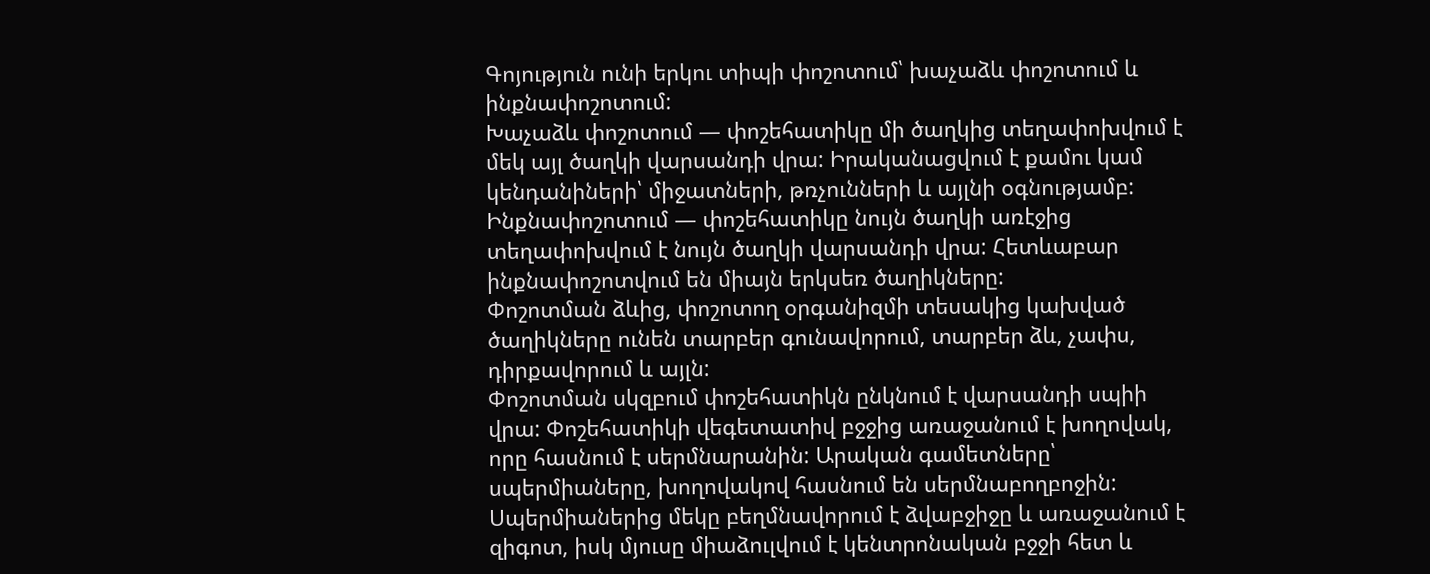Գոյություն ունի երկու տիպի փոշոտում՝ խաչաձև փոշոտում և ինքնափոշոտում:
Խաչաձև փոշոտում — փոշեհատիկը մի ծաղկից տեղափոխվում է մեկ այլ ծաղկի վարսանդի վրա: Իրականացվում է քամու կամ կենդանիների՝ միջատների, թռչունների և այլնի օգնությամբ:
Ինքնափոշոտում — փոշեհատիկը նույն ծաղկի առէջից տեղափոխվում է նույն ծաղկի վարսանդի վրա: Հետևաբար ինքնափոշոտվում են միայն երկսեռ ծաղիկները:
Փոշոտման ձևից, փոշոտող օրգանիզմի տեսակից կախված ծաղիկները ունեն տարբեր գունավորում, տարբեր ձև, չափս, դիրքավորում և այլն:
Փոշոտման սկզբում փոշեհատիկն ընկնում է վարսանդի սպիի վրա: Փոշեհատիկի վեգետատիվ բջջից առաջանում է խողովակ, որը հասնում է սերմնարանին: Արական գամետները՝ սպերմիաները, խողովակով հասնում են սերմնաբողբոջին: Սպերմիաներից մեկը բեղմնավորում է ձվաբջիջը և առաջանում է զիգոտ, իսկ մյուսը միաձուլվում է կենտրոնական բջջի հետ և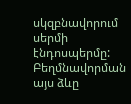սկզբնավորում սերմի էնդոսպերմը: Բեղմնավորման այս ձևը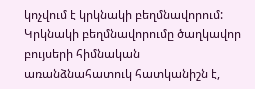կոչվում է կրկնակի բեղմնավորում:
Կրկնակի բեղմնավորումը ծաղկավոր բույսերի հիմնական առանձնահատուկ հատկանիշն է,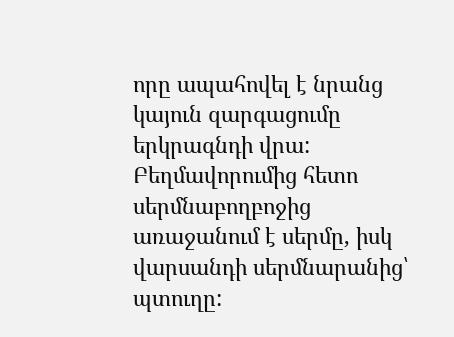որը ապահովել է նրանց կայուն զարգացումը երկրագնդի վրա:
Բեղմավորումից հետո սերմնաբողբոջից առաջանում է սերմը, իսկ վարսանդի սերմնարանից՝ պտուղը: